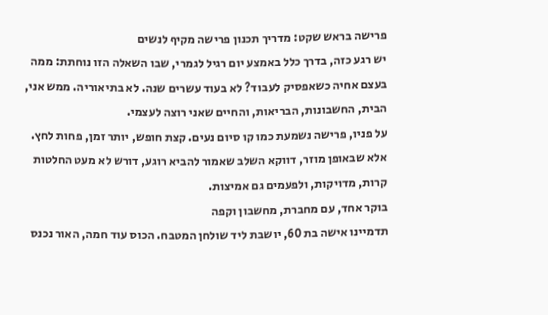פרישה בראש שקט: מדריך תכנון פרישה מקיף לנשים
יש רגע כזה, בדרך כלל באמצע יום רגיל לגמרי, שבו השאלה הזו נוחתת: ממה בעצם אחיה כשאפסיק לעבוד? לא בעוד עשרים שנה. לא בתיאוריה. ממש אני, הבית, החשבונות, הבריאות, והחיים שאני רוצה לעצמי.
על פניו, פרישה נשמעת כמו קו סיום נעים. קצת חופש, יותר זמן, פחות לחץ. אלא שבאופן מוזר, דווקא השלב שאמור להביא רוגע, דורש לא מעט החלטות קרות, מדויקות, ולפעמים גם אמיצות.
בוקר אחד, עם מחברת, מחשבון וקפה
תדמיינו אישה בת 60, יושבת ליד שולחן המטבח. הכוס עוד חמה, האור נכנס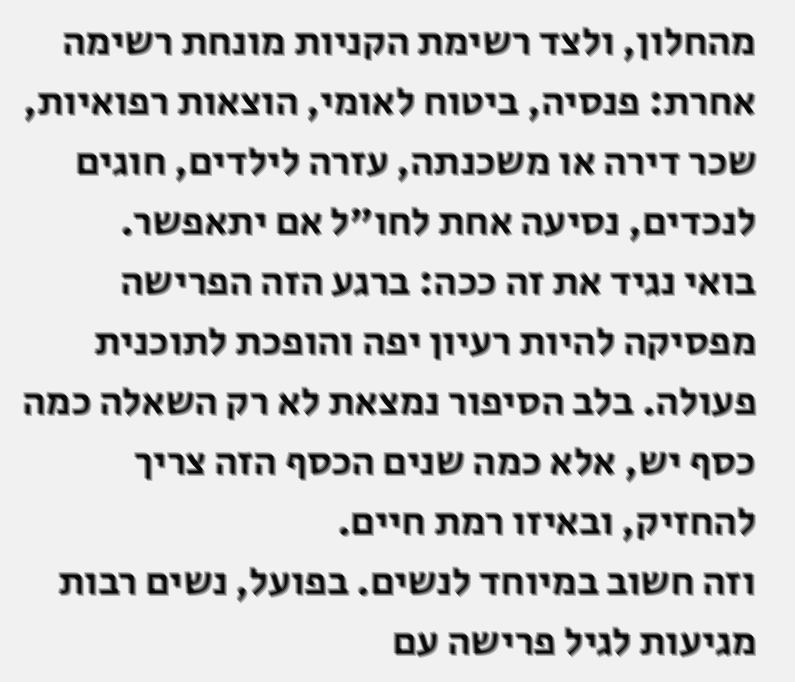מהחלון, ולצד רשימת הקניות מונחת רשימה אחרת: פנסיה, ביטוח לאומי, הוצאות רפואיות, שכר דירה או משכנתה, עזרה לילדים, חוגים לנכדים, נסיעה אחת לחו"ל אם יתאפשר.
בואי נגיד את זה ככה: ברגע הזה הפרישה מפסיקה להיות רעיון יפה והופכת לתוכנית פעולה. בלב הסיפור נמצאת לא רק השאלה כמה כסף יש, אלא כמה שנים הכסף הזה צריך להחזיק, ובאיזו רמת חיים.
וזה חשוב במיוחד לנשים. בפועל, נשים רבות מגיעות לגיל פרישה עם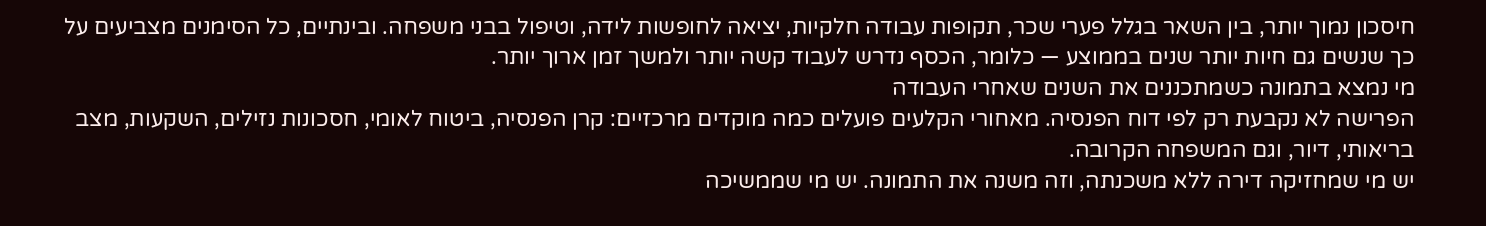חיסכון נמוך יותר, בין השאר בגלל פערי שכר, תקופות עבודה חלקיות, יציאה לחופשות לידה, וטיפול בבני משפחה. ובינתיים, כל הסימנים מצביעים על כך שנשים גם חיות יותר שנים בממוצע — כלומר, הכסף נדרש לעבוד קשה יותר ולמשך זמן ארוך יותר.
מי נמצא בתמונה כשמתכננים את השנים שאחרי העבודה
הפרישה לא נקבעת רק לפי דוח הפנסיה. מאחורי הקלעים פועלים כמה מוקדים מרכזיים: קרן הפנסיה, ביטוח לאומי, חסכונות נזילים, השקעות, מצב בריאותי, דיור, וגם המשפחה הקרובה.
יש מי שמחזיקה דירה ללא משכנתה, וזה משנה את התמונה. יש מי שממשיכה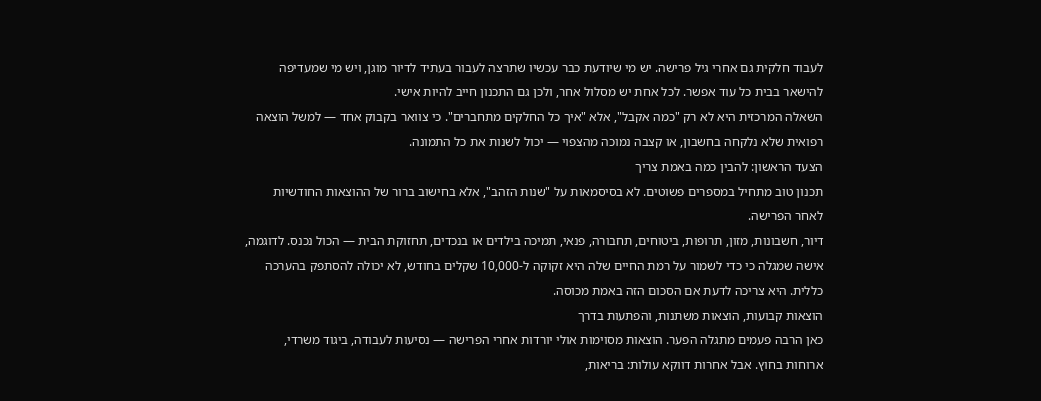לעבוד חלקית גם אחרי גיל פרישה. יש מי שיודעת כבר עכשיו שתרצה לעבור בעתיד לדיור מוגן, ויש מי שמעדיפה להישאר בבית כל עוד אפשר. לכל אחת יש מסלול אחר, ולכן גם התכנון חייב להיות אישי.
השאלה המרכזית היא לא רק "כמה אקבל", אלא "איך כל החלקים מתחברים". כי צוואר בקבוק אחד — למשל הוצאה רפואית שלא נלקחה בחשבון, או קצבה נמוכה מהצפוי — יכול לשנות את כל התמונה.
הצעד הראשון: להבין כמה באמת צריך
תכנון טוב מתחיל במספרים פשוטים. לא בסיסמאות על "שנות הזהב", אלא בחישוב ברור של ההוצאות החודשיות לאחר הפרישה.
דיור, חשבונות, מזון, תרופות, ביטוחים, תחבורה, פנאי, תמיכה בילדים או בנכדים, תחזוקת הבית — הכול נכנס. לדוגמה, אישה שמגלה כי כדי לשמור על רמת החיים שלה היא זקוקה ל-10,000 שקלים בחודש, לא יכולה להסתפק בהערכה כללית. היא צריכה לדעת אם הסכום הזה באמת מכוסה.
הוצאות קבועות, הוצאות משתנות, והפתעות בדרך
כאן הרבה פעמים מתגלה הפער. הוצאות מסוימות אולי יורדות אחרי הפרישה — נסיעות לעבודה, ביגוד משרדי, ארוחות בחוץ. אבל אחרות דווקא עולות: בריאות,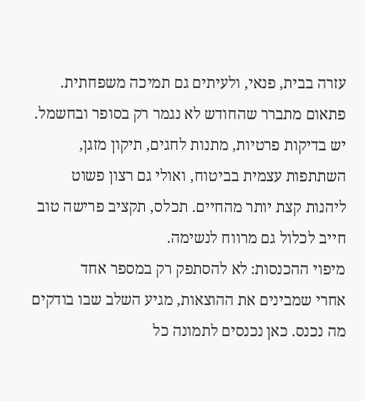עזרה בבית, פנאי, ולעיתים גם תמיכה משפחתית.
פתאום מתברר שהחודש לא נגמר רק בסופר ובחשמל. יש בדיקות פרטיות, מתנות לחגים, תיקון מזגן, השתתפות עצמית בביטוח, ואולי גם רצון פשוט ליהנות קצת יותר מהחיים. תכלס, תקציב פרישה טוב חייב לכלול גם מרווח לנשימה.
מיפוי ההכנסות: לא להסתפק רק במספר אחד
אחרי שמבינים את ההוצאות, מגיע השלב שבו בודקים מה נכנס. כאן נכנסים לתמונה כל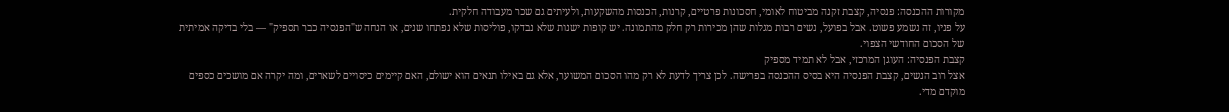מקורות ההכנסה: פנסיה, קצבת זקנה מביטוח לאומי, חסכונות פרטיים, קרנות, הכנסות מהשקעות, ולעיתים גם שכר מעבודה חלקית.
על פניו, זה נשמע פשוט. אבל בפועל, נשים רבות מגלות שהן מכירות רק חלק מהתמונה. יש קופות ישנות שלא נבדקו, פוליסות שלא נפתחו שנים, או הנחה ש"הפנסיה כבר תספיק" — בלי בדיקה אמיתית של הסכום החודשי הצפוי.
קצבת הפנסיה: העוגן המרכזי, אבל לא תמיד מספיק
אצל רוב הנשים, קצבת הפנסיה היא בסיס ההכנסה בפרישה. לכן צריך לדעת לא רק מהו הסכום המשוער, אלא גם באילו תנאים הוא ישולם, האם קיימים כיסויים לשארים, ומה יקרה אם מושכים כספים מוקדם מדי.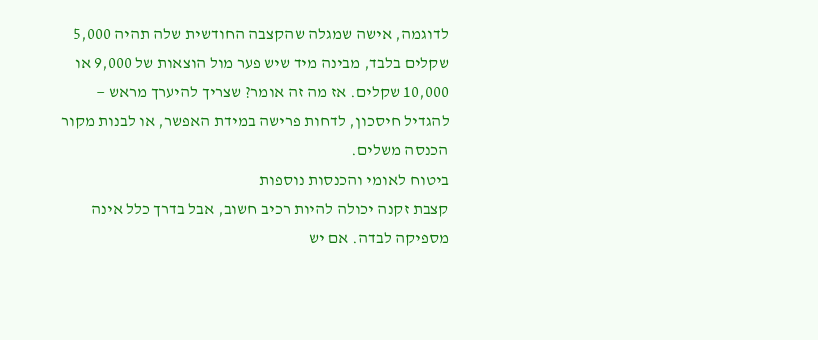לדוגמה, אישה שמגלה שהקצבה החודשית שלה תהיה 5,000 שקלים בלבד, מבינה מיד שיש פער מול הוצאות של 9,000 או 10,000 שקלים. אז מה זה אומר? שצריך להיערך מראש — להגדיל חיסכון, לדחות פרישה במידת האפשר, או לבנות מקור הכנסה משלים.
ביטוח לאומי והכנסות נוספות
קצבת זקנה יכולה להיות רכיב חשוב, אבל בדרך כלל אינה מספיקה לבדה. אם יש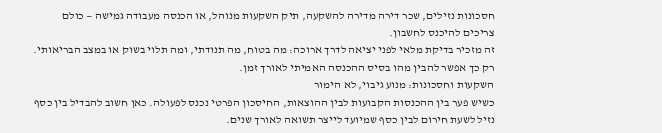חסכונות נזילים, שכר דירה מדירה להשקעה, תיק השקעות מנוהל, או הכנסה מעבודה גמישה — כולם צריכים להיכנס לחשבון.
זה מזכיר בדיקת מלאי לפני יציאה לדרך ארוכה: מה בטוח, מה תנודתי, ומה תלוי בשוק או במצב הבריאותי. רק כך אפשר להבין מהו בסיס ההכנסה האמיתי לאורך זמן.
השקעות וחסכונות: מנוע גיבוי, לא הימור
כשיש פער בין ההכנסות הקבועות לבין ההוצאות, החיסכון הפרטי נכנס לפעולה. כאן חשוב להבדיל בין כסף נזיל לשעת חירום לבין כסף שמיועד לייצר תשואה לאורך שנים.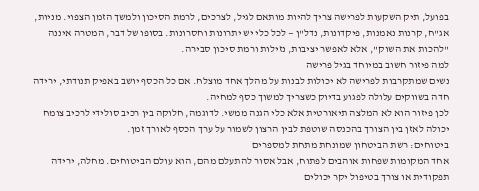בפועל, תיק השקעות לפרישה צריך להיות מותאם לגיל, לצרכים, לרמת הסיכון ולמשך הזמן הצפוי. מניות, אג"ח, קרנות נאמנות, פיקדונות, נדל"ן — לכל כלי יש יתרונות וחסרונות. בסופו של דבר, המטרה איננה "להכות את השוק", אלא לאפשר יציבות, נזילות ורמת סיכון סבירה.
למה פיזור חשוב במיוחד בגיל פרישה
נשים שמתקרבות לפרישה לא יכולות לבנות על מהלך אחד מוצלח. אם כל הכסף יושב באפיק תנודתי, ירידה חדה בשווקים עלולה לפגוע בדיוק כשצריך למשוך כסף למחיה.
לכן פיזור הוא לא המלצה תיאורטית אלא כלי הגנה ממשי. לדוגמה, חלוקה בין רכיב סולידי לרכיב צומח יכולה לאזן בין הצורך בהכנסה שוטפת לבין הרצון לשמור על ערך הכסף לאורך זמן.
ביטוחים: רשת הביטחון שמונחת מתחת למספרים
אחד המקומות שפחות אוהבים לפתוח, אבל אסור להתעלם מהם, הוא עולם הביטוחים. מחלה, ירידה תפקודית או צורך בטיפול יקר יכולים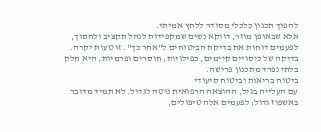להפוך תכנון כלכלי מסודר ללחץ אמיתי.
אלא שבאופן מוזר, דווקא נשים שמקפידות לנהל תקציב ולחסוך, לפעמים דוחות את בדיקת הביטוחים ל"אחר כך". זו טעות יקרה. בדיקה של כיסויים קיימים, כפילויות, חוסרים ופרמיות, היא חלק בלתי נפרד מתכנון פרישה.
ביטוח בריאות וביטוח סיעודי
עם העלייה בגיל, ההוצאה הרפואית נוטה לגדול. לא תמיד מדובר באשפוז גדול; לפעמים אלה טיפולים,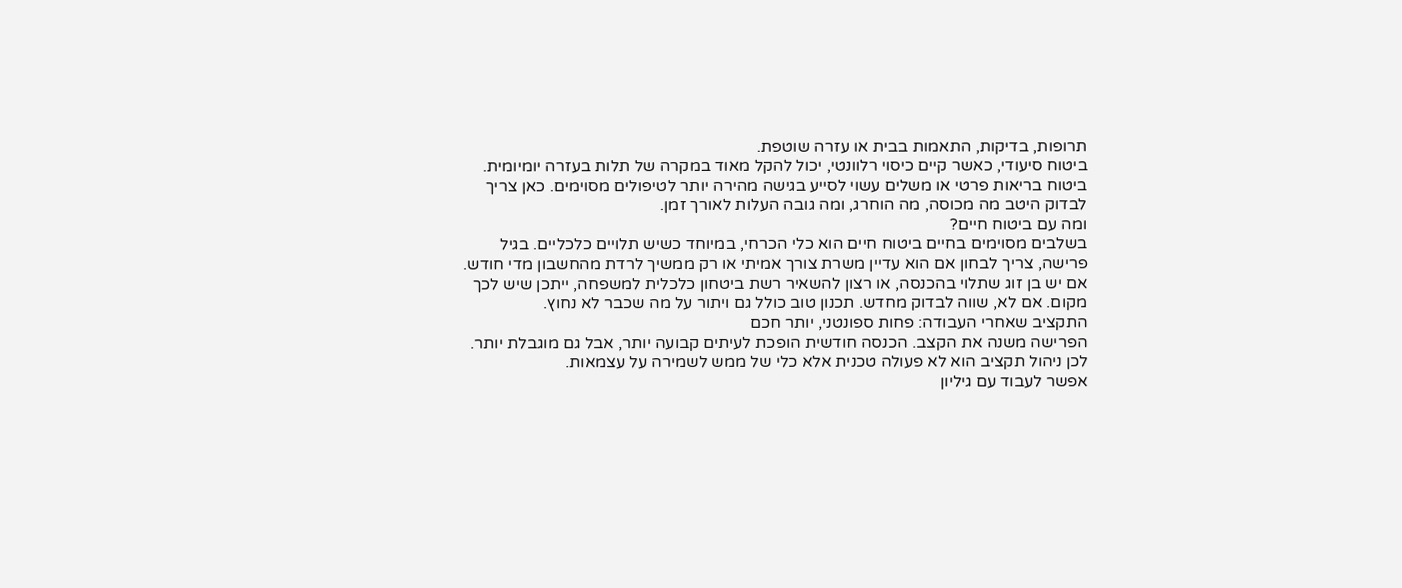תרופות, בדיקות, התאמות בבית או עזרה שוטפת.
ביטוח סיעודי, כאשר קיים כיסוי רלוונטי, יכול להקל מאוד במקרה של תלות בעזרה יומיומית. ביטוח בריאות פרטי או משלים עשוי לסייע בגישה מהירה יותר לטיפולים מסוימים. כאן צריך לבדוק היטב מה מכוסה, מה הוחרג, ומה גובה העלות לאורך זמן.
ומה עם ביטוח חיים?
בשלבים מסוימים בחיים ביטוח חיים הוא כלי הכרחי, במיוחד כשיש תלויים כלכליים. בגיל פרישה, צריך לבחון אם הוא עדיין משרת צורך אמיתי או רק ממשיך לרדת מהחשבון מדי חודש.
אם יש בן זוג שתלוי בהכנסה, או רצון להשאיר רשת ביטחון כלכלית למשפחה, ייתכן שיש לכך מקום. אם לא, שווה לבדוק מחדש. תכנון טוב כולל גם ויתור על מה שכבר לא נחוץ.
התקציב שאחרי העבודה: פחות ספונטני, יותר חכם
הפרישה משנה את הקצב. הכנסה חודשית הופכת לעיתים קבועה יותר, אבל גם מוגבלת יותר. לכן ניהול תקציב הוא לא פעולה טכנית אלא כלי של ממש לשמירה על עצמאות.
אפשר לעבוד עם גיליון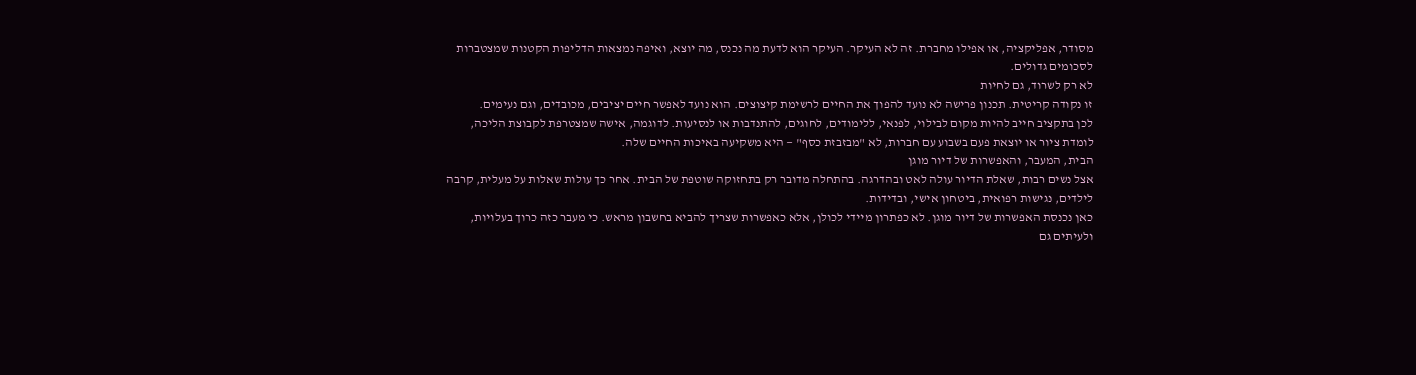מסודר, אפליקציה, או אפילו מחברת. זה לא העיקר. העיקר הוא לדעת מה נכנס, מה יוצא, ואיפה נמצאות הדליפות הקטנות שמצטברות לסכומים גדולים.
לא רק לשרוד, גם לחיות
זו נקודה קריטית. תכנון פרישה לא נועד להפוך את החיים לרשימת קיצוצים. הוא נועד לאפשר חיים יציבים, מכובדים, וגם נעימים.
לכן בתקציב חייב להיות מקום לבילוי, לפנאי, ללימודים, לחוגים, להתנדבות או לנסיעות. לדוגמה, אישה שמצטרפת לקבוצת הליכה, לומדת ציור או יוצאת פעם בשבוע עם חברות, לא "מבזבזת כסף" — היא משקיעה באיכות החיים שלה.
הבית, המעבר, והאפשרות של דיור מוגן
אצל נשים רבות, שאלת הדיור עולה לאט ובהדרגה. בהתחלה מדובר רק בתחזוקה שוטפת של הבית. אחר כך עולות שאלות על מעלית, קרבה לילדים, נגישות רפואית, ביטחון אישי, ובדידות.
כאן נכנסת האפשרות של דיור מוגן. לא כפתרון מיידי לכולן, אלא כאפשרות שצריך להביא בחשבון מראש. כי מעבר כזה כרוך בעלויות, ולעיתים גם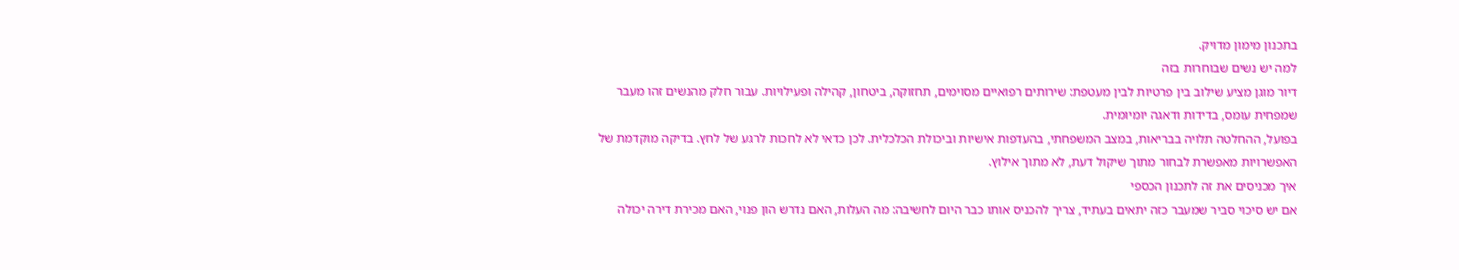בתכנון מימון מדויק.
למה יש נשים שבוחרות בזה
דיור מוגן מציע שילוב בין פרטיות לבין מעטפת: שירותים רפואיים מסוימים, תחזוקה, ביטחון, קהילה ופעילויות. עבור חלק מהנשים זהו מעבר שמפחית עומס, בדידות ודאגה יומיומית.
בפועל, ההחלטה תלויה בבריאות, במצב המשפחתי, בהעדפות אישיות וביכולת הכלכלית. לכן כדאי לא לחכות לרגע של לחץ. בדיקה מוקדמת של האפשרויות מאפשרת לבחור מתוך שיקול דעת, לא מתוך אילוץ.
איך מכניסים את זה לתכנון הכספי
אם יש סיכוי סביר שמעבר כזה יתאים בעתיד, צריך להכניס אותו כבר היום לחשיבה: מה העלות, האם נדרש הון פנוי, האם מכירת דירה יכולה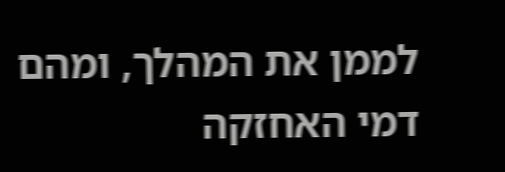לממן את המהלך, ומהם דמי האחזקה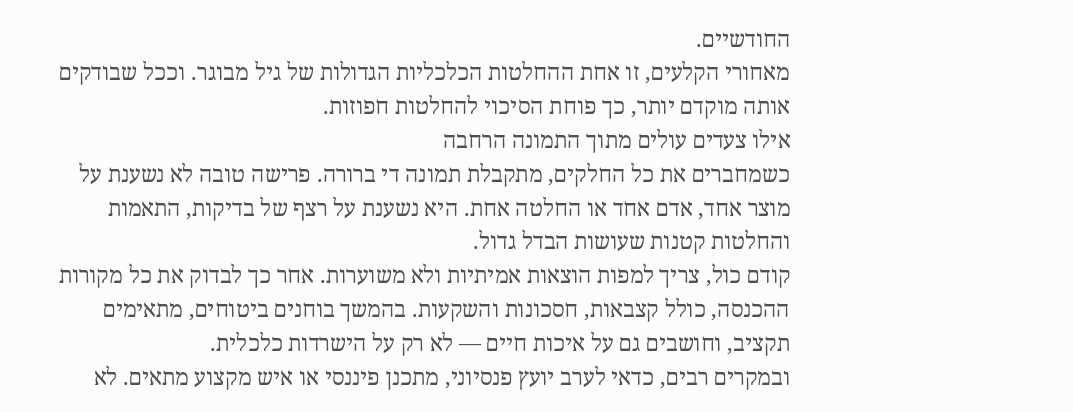החודשיים.
מאחורי הקלעים, זו אחת ההחלטות הכלכליות הגדולות של גיל מבוגר. וככל שבודקים אותה מוקדם יותר, כך פוחת הסיכוי להחלטות חפוזות.
אילו צעדים עולים מתוך התמונה הרחבה
כשמחברים את כל החלקים, מתקבלת תמונה די ברורה. פרישה טובה לא נשענת על מוצר אחד, אדם אחד או החלטה אחת. היא נשענת על רצף של בדיקות, התאמות והחלטות קטנות שעושות הבדל גדול.
קודם כול, צריך למפות הוצאות אמיתיות ולא משוערות. אחר כך לבדוק את כל מקורות ההכנסה, כולל קצבאות, חסכונות והשקעות. בהמשך בוחנים ביטוחים, מתאימים תקציב, וחושבים גם על איכות חיים — לא רק על הישרדות כלכלית.
ובמקרים רבים, כדאי לערב יועץ פנסיוני, מתכנן פיננסי או איש מקצוע מתאים. לא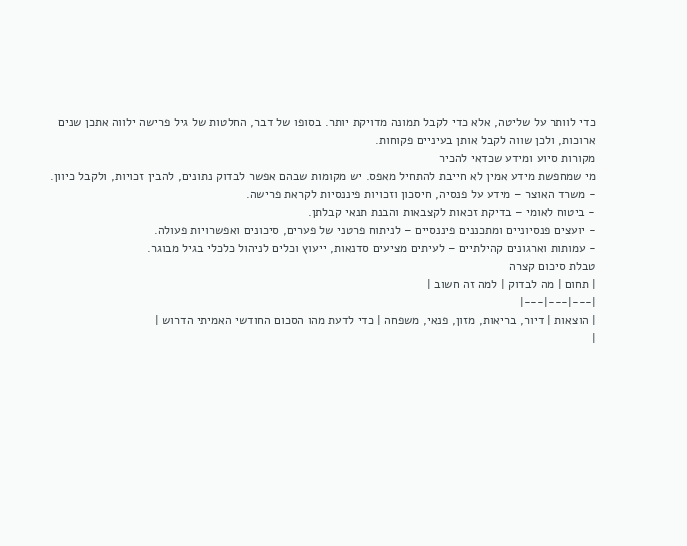כדי לוותר על שליטה, אלא כדי לקבל תמונה מדויקת יותר. בסופו של דבר, החלטות של גיל פרישה ילווה אתכן שנים ארוכות, ולכן שווה לקבל אותן בעיניים פקוחות.
מקורות סיוע ומידע שכדאי להכיר
מי שמחפשת מידע אמין לא חייבת להתחיל מאפס. יש מקומות שבהם אפשר לבדוק נתונים, להבין זכויות, ולקבל כיוון.
- משרד האוצר – מידע על פנסיה, חיסכון וזכויות פיננסיות לקראת פרישה.
- ביטוח לאומי – בדיקת זכאות לקצבאות והבנת תנאי קבלתן.
- יועצים פנסיוניים ומתכננים פיננסיים – לניתוח פרטני של פערים, סיכונים ואפשרויות פעולה.
- עמותות וארגונים קהילתיים – לעיתים מציעים סדנאות, ייעוץ וכלים לניהול כלכלי בגיל מבוגר.
טבלת סיכום קצרה
| תחום | מה לבדוק | למה זה חשוב |
|---|---|---|
| הוצאות | דיור, בריאות, מזון, פנאי, משפחה | כדי לדעת מהו הסכום החודשי האמיתי הדרוש |
|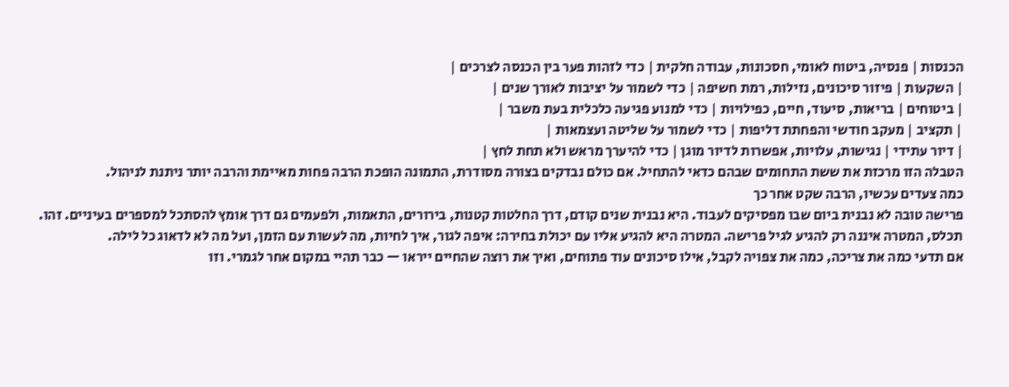הכנסות | פנסיה, ביטוח לאומי, חסכונות, עבודה חלקית | כדי לזהות פער בין הכנסה לצרכים |
| השקעות | פיזור סיכונים, נזילות, רמת חשיפה | כדי לשמור על יציבות לאורך שנים |
| ביטוחים | בריאות, סיעוד, חיים, כפילויות | כדי למנוע פגיעה כלכלית בעת משבר |
| תקציב | מעקב חודשי והפחתת דליפות | כדי לשמור על שליטה ועצמאות |
| דיור עתידי | נגישות, עלויות, אפשרות לדיור מוגן | כדי להיערך מראש ולא תחת לחץ |
הטבלה הזו מרכזת את ששת התחומים שבהם כדאי להתחיל. אם כולם נבדקים בצורה מסודרת, התמונה הופכת הרבה פחות מאיימת והרבה יותר ניתנת לניהול.
כמה צעדים עכשיו, הרבה שקט אחר כך
פרישה טובה לא נבנית ביום שבו מפסיקים לעבוד. היא נבנית שנים קודם, דרך החלטות קטנות, בירורים, התאמות, ולפעמים גם דרך אומץ להסתכל למספרים בעיניים. זהו.
תכלס, המטרה איננה רק להגיע לגיל פרישה. המטרה היא להגיע אליו עם יכולת בחירה: איפה לגור, איך לחיות, מה לעשות עם הזמן, ועל מה לא לדאוג כל לילה.
אם תדעי כמה את צריכה, כמה את צפויה לקבל, אילו סיכונים עוד פתוחים, ואיך את רוצה שהחיים ייראו — כבר תהיי במקום אחר לגמרי. וזו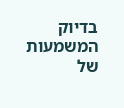בדיוק המשמעות של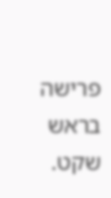פרישה בראש שקט.